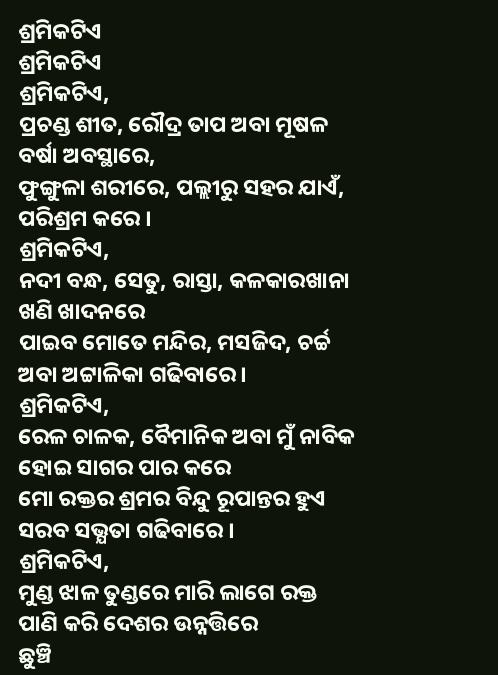ଶ୍ରମିକଟିଏ
ଶ୍ରମିକଟିଏ
ଶ୍ରମିକଟିଏ,
ପ୍ରଚଣ୍ଡ ଶୀତ, ରୌଦ୍ର ତାପ ଅବା ମୂଷଳ
ବର୍ଷା ଅବସ୍ଥାରେ,
ଫୁଙ୍ଗୁଳା ଶରୀରେ, ପଲ୍ଲୀରୁ ସହର ଯାଏଁ,
ପରିଶ୍ରମ କରେ ।
ଶ୍ରମିକଟିଏ,
ନଦୀ ବନ୍ଧ, ସେତୁ, ରାସ୍ତା, କଳକାରଖାନା
ଖଣି ଖାଦନରେ
ପାଇବ ମୋତେ ମନ୍ଦିର, ମସଜିଦ, ଚର୍ଚ୍ଚ
ଅବା ଅଟ୍ଟାଳିକା ଗଢିବାରେ ।
ଶ୍ରମିକଟିଏ,
ରେଳ ଚାଳକ, ବୈମାନିକ ଅବା ମୁଁ ନାବିକ
ହୋଇ ସାଗର ପାର କରେ
ମୋ ରକ୍ତର ଶ୍ରମର ବିନ୍ଦୁ ରୂପାନ୍ତର ହୁଏ
ସରବ ସଭ୍ଯତା ଗଢିବାରେ ।
ଶ୍ରମିକଟିଏ,
ମୁଣ୍ଡ ଝାଳ ତୁଣ୍ଡରେ ମାରି ଲାଗେ ରକ୍ତ
ପାଣି କରି ଦେଶର ଉନ୍ନତ୍ତିରେ
ଛୁଞ୍ଚି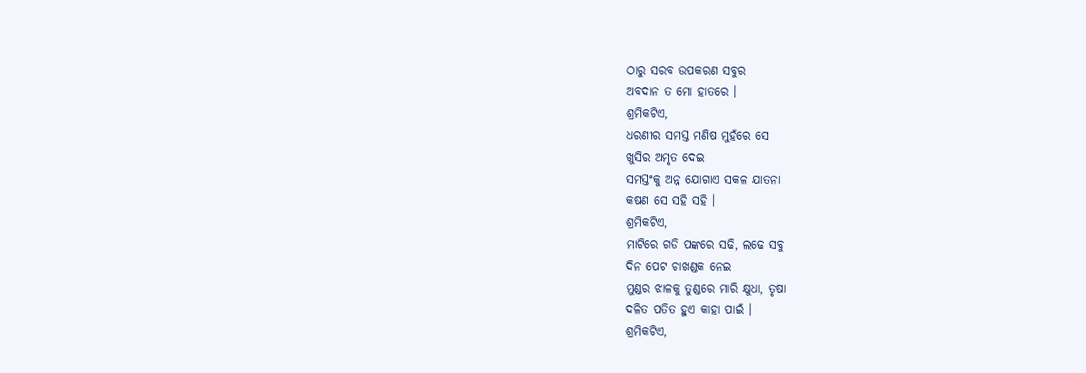ଠାରୁ ସରବ ଉପକରଣ ସବୁର
ଅବଦାନ ତ ମୋ ହାତରେ ।
ଶ୍ରମିକଟିଏ,
ଧରଣୀର ସମସ୍ତ ମଣିଷ ମୁହଁରେ ସେ
ଖୁସିର ଅମୃତ ଦେଇ
ସମସ୍ତଂକୁ ଅନ୍ନ ଯୋଗାଏ ସକଳ ଯାତନା
କଷଣ ସେ ସହି ସହି ।
ଶ୍ରମିକଟିଏ,
ମାଟିରେ ଗଡି ପଙ୍କରେ ସଢି, ଲଢେ ସବୁ
ଦିନ ପେଟ ଚାଖଣ୍ଡକ ନେଇ
ମୁଣ୍ଡର ଝାଳକୁ ତୁଣ୍ଡରେ ମାରି କ୍ଷୁଧା, ତୃଷା
ଦଳିତ ପତିତ ହୁଏ କାହା ପାଇଁ ।
ଶ୍ରମିକଟିଏ,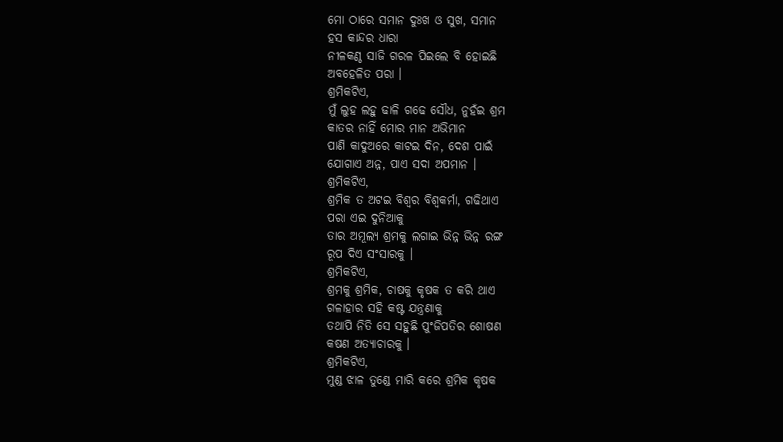ମୋ ଠାରେ ସମାନ ଦୁଃଖ ଓ ସୁଖ, ସମାନ
ହସ କାନ୍ଦର ଧାରା
ନୀଳକଣ୍ଠ ସାଜି ଗରଳ ପିଇଲେ ବି ହୋଇଛି
ଅବହେଳିତ ପରା ।
ଶ୍ରମିକଟିଏ,
ମୁଁ ଲୁହ ଲହୁ ଢାଳି ଗଢେ ସୌଧ, ନୁହଁଇ ଶ୍ରମ
କାତର ନାହିଁ ମୋର ମାନ ଅଭିମାନ
ପାଣି କାଦୁଅରେ କାଟଇ ଦିନ, ଦେଶ ପାଇଁ
ଯୋଗାଏ ଅନ୍ନ, ପାଏ ସଦା ଅପମାନ ।
ଶ୍ରମିକଟିଏ,
ଶ୍ରମିକ ତ ଅଟଇ ବିଶ୍ୱର ବିଶ୍ଵକର୍ମା, ଗଢିଥାଏ
ପରା ଏଇ ଦୁନିଆକୁ
ତାର ଅମୂଲ୍ୟ ଶ୍ରମକୁ ଲଗାଇ ଭିନ୍ନ ଭିନ୍ନ ରଙ୍ଗ
ରୂପ ଦିଏ ସଂସାରକୁ ।
ଶ୍ରମିକଟିଏ,
ଶ୍ରମକୁ ଶ୍ରମିକ, ଚାଷକୁ କୃଷକ ତ କରି ଥାଏ
ଗଳାହାର ସହି କଷ୍ଟ ଯନ୍ତ୍ରଣାକୁ
ତଥାପି ନିତି ସେ ସହୁଛି ପୁଂଜିପତିର ଶୋଷଣ
କଷଣ ଅତ୍ୟାଚାରକୁ ।
ଶ୍ରମିକଟିଏ,
ମୁଣ୍ଡ ଝାଳ ତୁଣ୍ଡେ ମାରି କରେ ଶ୍ରମିକ କୃଷକ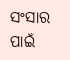ସଂସାର ପାଇଁ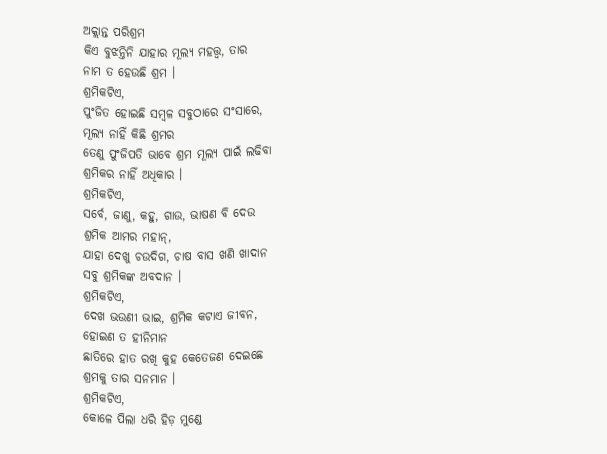ଅକ୍ଲାନ୍ତ ପରିଶ୍ରମ
କିଏ ବୁଝନ୍ତିନି ଯାହାର ମୂଲ୍ୟ ମହତ୍ତ୍ୱ, ତାର
ନାମ ତ ହେଉଛି ଶ୍ରମ ।
ଶ୍ରମିକଟିଏ,
ପୁଂଜିତ ହୋଇଛି ସମ୍ବଳ ସବୁଠାରେ ସଂସାରେ,
ମୂଲ୍ୟ ନାହିଁ କିଛି ଶ୍ରମର
ତେଣୁ ପୁଂଜିପତି ଭାବେ ଶ୍ରମ ମୂଲ୍ୟ ପାଇଁ ଲଢିବା
ଶ୍ରମିକର ନାହିଁ ଅଧିକାର ।
ଶ୍ରମିକଟିଏ,
ସର୍ବେ, ଜାଣୁ, କହୁ, ଗାଉ, ଭାଷଣ ବି ଦେଉ
ଶ୍ରମିକ ଆମର ମହାନ୍,
ଯାହା ଦେଖୁ ଚଉଦିଗ, ଚାଷ ବାସ ଖଣି ଖାଦାନ
ସବୁ ଶ୍ରମିକଙ୍କ ଅବଦାନ ।
ଶ୍ରମିକଟିଏ,
ଦେଖ ଭଉଣୀ ଭାଇ, ଶ୍ରମିକ କଟାଏ ଜୀବନ,
ହୋଇଣ ତ ହୀନିମାନ
ଛାତିରେ ହାତ ରଖି କୁହ କେତେଜଣ ଦେଇଛେ
ଶ୍ରମକୁ ତାର ସନମାନ ।
ଶ୍ରମିକଟିଏ,
କୋଳେ ପିଲା ଧରି ହିଡ଼ ମୁଣ୍ଡେ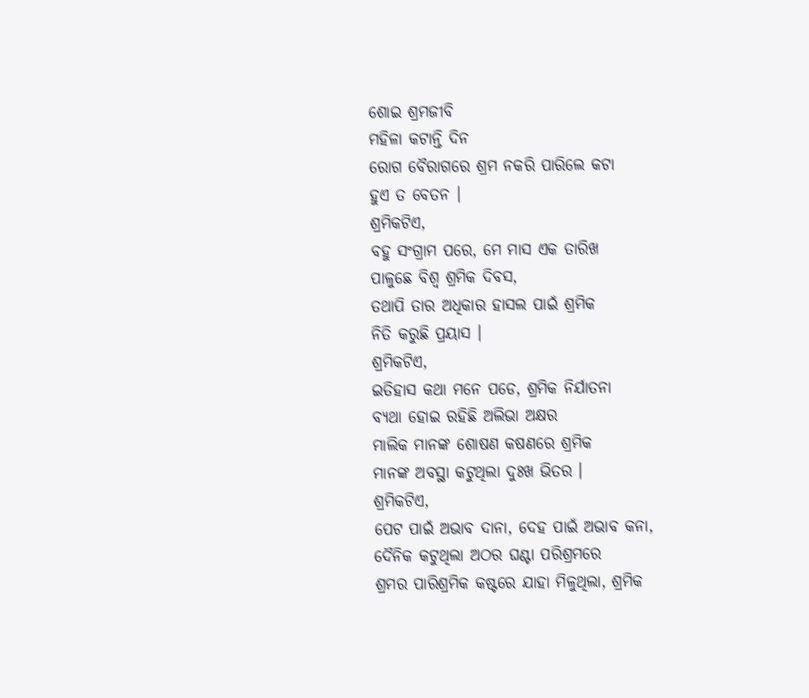ଶୋଇ ଶ୍ରମଜୀବି
ମହିଳା କଟାନ୍ତି ଦିନ
ରୋଗ ବୈରାଗରେ ଶ୍ରମ ନକରି ପାରିଲେ କଟା
ହୁଏ ତ ବେତନ ।
ଶ୍ରମିକଟିଏ,
ବହୁ ସଂଗ୍ରାମ ପରେ, ମେ ମାସ ଏକ ତାରିଖ
ପାଳୁଛେ ବିଶ୍ବ ଶ୍ରମିକ ଦିବସ,
ତଥାପି ତାର ଅଧିକାର ହାସଲ ପାଇଁ ଶ୍ରମିକ
ନିତି କରୁଛି ପ୍ରୟାସ ।
ଶ୍ରମିକଟିଏ,
ଇତିହାସ କଥା ମନେ ପଡେ, ଶ୍ରମିକ ନିର୍ଯାତନା
ବ୍ୟଥା ହୋଇ ରହିଛି ଅଲିଭା ଅକ୍ଷର
ମାଲିକ ମାନଙ୍କ ଶୋଷଣ କଷଣରେ ଶ୍ରମିକ
ମାନଙ୍କ ଅବସ୍ଥା କଟୁଥିଲା ଦୁଃଖ ଭିତର ।
ଶ୍ରମିକଟିଏ,
ପେଟ ପାଇଁ ଅଭାବ ଦାନା, ଦେହ ପାଇଁ ଅଭାବ କନା,
ଦୈନିକ କଟୁଥିଲା ଅଠର ଘଣ୍ଟା ପରିଶ୍ରମରେ
ଶ୍ରମର ପାରିଶ୍ରମିକ କଷ୍ଟରେ ଯାହା ମିଳୁଥିଲା, ଶ୍ରମିକ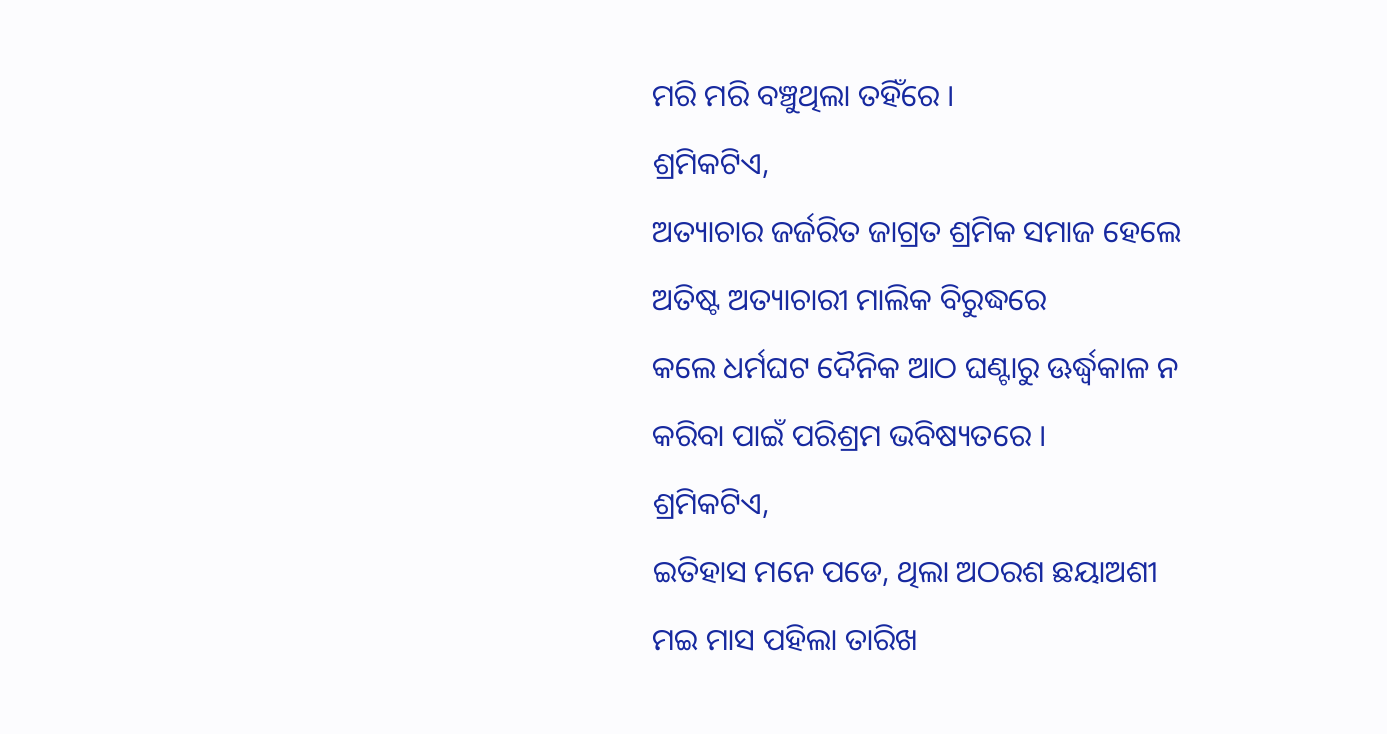ମରି ମରି ବଞ୍ଚୁଥିଲା ତହିଁରେ ।
ଶ୍ରମିକଟିଏ,
ଅତ୍ୟାଚାର ଜର୍ଜରିତ ଜାଗ୍ରତ ଶ୍ରମିକ ସମାଜ ହେଲେ
ଅତିଷ୍ଟ ଅତ୍ୟାଚାରୀ ମାଲିକ ବିରୁଦ୍ଧରେ
କଲେ ଧର୍ମଘଟ ଦୈନିକ ଆଠ ଘଣ୍ଟାରୁ ଊର୍ଦ୍ଧ୍ୱକାଳ ନ
କରିବା ପାଇଁ ପରିଶ୍ରମ ଭବିଷ୍ୟତରେ ।
ଶ୍ରମିକଟିଏ,
ଇତିହାସ ମନେ ପଡେ, ଥିଲା ଅଠରଶ ଛୟାଅଶୀ
ମଇ ମାସ ପହିଲା ତାରିଖ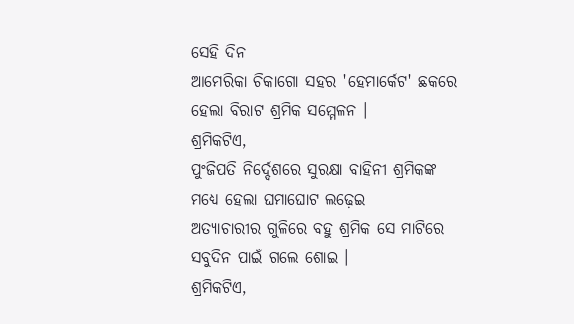ସେହି ଦିନ
ଆମେରିକା ଚିକାଗୋ ସହର 'ହେମାର୍କେଟ' ଛକରେ
ହେଲା ବିରାଟ ଶ୍ରମିକ ସମ୍ମେଳନ ।
ଶ୍ରମିକଟିଏ,
ପୁଂଜିପତି ନିର୍ଦ୍ଦେଶରେ ସୁରକ୍ଷା ବାହିନୀ ଶ୍ରମିକଙ୍କ
ମଧ୍ୟେ ହେଲା ଘମାଘୋଟ ଲଢ଼େଇ
ଅତ୍ୟାଚାରୀର ଗୁଳିରେ ବହୁ ଶ୍ରମିକ ସେ ମାଟିରେ
ସବୁଦିନ ପାଇଁ ଗଲେ ଶୋଇ ।
ଶ୍ରମିକଟିଏ,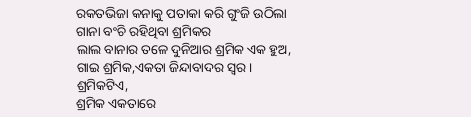ରକତଭିଜା କନାକୁ ପତାକା କରି ଗୁଂଜି ଉଠିଲା
ଗାନା ବଂଚି ରହିଥିବା ଶ୍ରମିକର
ଲାଲ ବାନାର ତଳେ ଦୁନିଆର ଶ୍ରମିକ ଏକ ହୁଅ,
ଗାଇ ଶ୍ରମିକ,ଏକତା ଜିନ୍ଦାବାଦର ସ୍ୱର ।
ଶ୍ରମିକଟିଏ,
ଶ୍ରମିକ ଏକତାରେ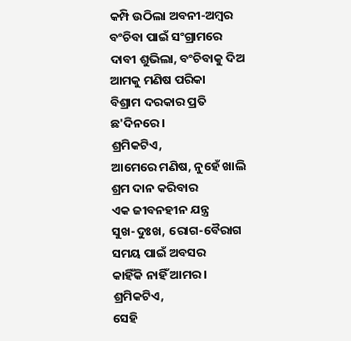କମ୍ପି ଉଠିଲା ଅବନୀ-ଅମ୍ବର
ବଂଚିବା ପାଇଁ ସଂଗ୍ରାମରେ
ଦାବୀ ଶୁଭିଲା, ବଂଚିବାକୁ ଦିଅ ଆମକୁ ମଣିଷ ପରିକା
ବିଶ୍ରାମ ଦରକାର ପ୍ରତି ଛ'ଦିନରେ ।
ଶ୍ରମିକଟିଏ,
ଆମେରେ ମଣିଷ, ନୁହେଁ ଖାଲି ଶ୍ରମ ଦାନ କରିବାର
ଏକ ଜୀବନହୀନ ଯନ୍ତ୍ର
ସୁଖ-ଦୁଃଖ, ରୋଗ-ବୈରାଗ ସମୟ ପାଇଁ ଅବସର
କାହିଁକି ନାହିଁ ଆମର ।
ଶ୍ରମିକଟିଏ,
ସେହି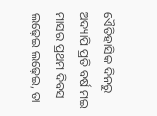ଏୈତିହାସିକ ଦିନରୁ ଅଦ୍ୟାପି ପ୍ରତି ବର୍ଷ ମଇ
ମାସର ପ୍ରଥମ ଦିବସ
ଲଢ଼େଇ ଲଢ଼େଇ, ତା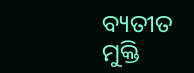ବ୍ୟତୀତ ମୁକ୍ତି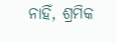ନାହିଁ, ଶ୍ରମିକ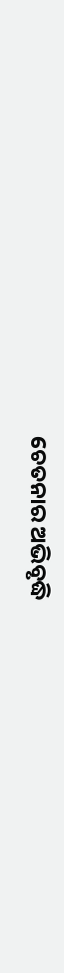ଚେତନାର ଅଭିବୃଦ୍ଧି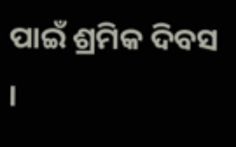ପାଇଁ ଶ୍ରମିକ ଦିବସ ।